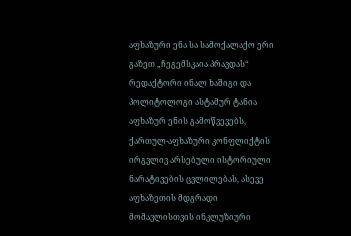აფხაზური ენა სა სამოქალაქო ერი
გაზეთ „ჩეგემსკაია პრავდას“ რედაქტორი ინალ ხაშიგი და პოლიტოლოგი ასტამურ ტანია აფხაზურ ენის გამოწვევებს, ქართულ-აფხაზური კონფლიქტის ირგვლივ არსებული ისტორიული ნარატივების ცვლილებას, ასევე აფხაზეთის მდგრადი მომავლისთვის ინკლუზიური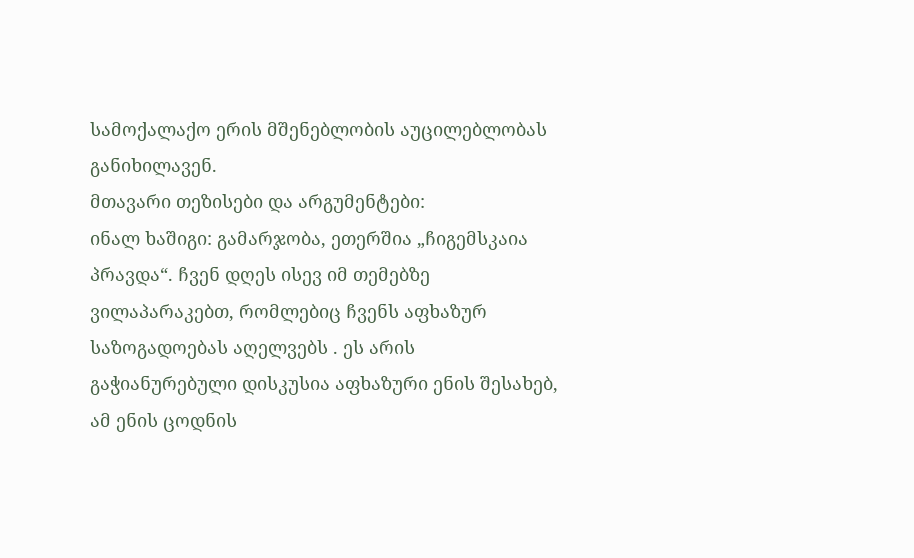სამოქალაქო ერის მშენებლობის აუცილებლობას განიხილავენ.
მთავარი თეზისები და არგუმენტები:
ინალ ხაშიგი: გამარჯობა, ეთერშია „ჩიგემსკაია პრავდა“. ჩვენ დღეს ისევ იმ თემებზე ვილაპარაკებთ, რომლებიც ჩვენს აფხაზურ საზოგადოებას აღელვებს . ეს არის გაჭიანურებული დისკუსია აფხაზური ენის შესახებ, ამ ენის ცოდნის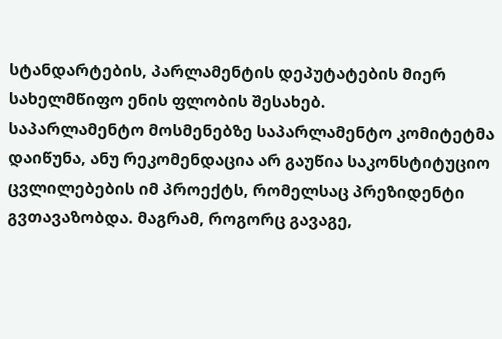სტანდარტების, პარლამენტის დეპუტატების მიერ სახელმწიფო ენის ფლობის შესახებ.
საპარლამენტო მოსმენებზე საპარლამენტო კომიტეტმა დაიწუნა, ანუ რეკომენდაცია არ გაუწია საკონსტიტუციო ცვლილებების იმ პროექტს, რომელსაც პრეზიდენტი გვთავაზობდა. მაგრამ, როგორც გავაგე,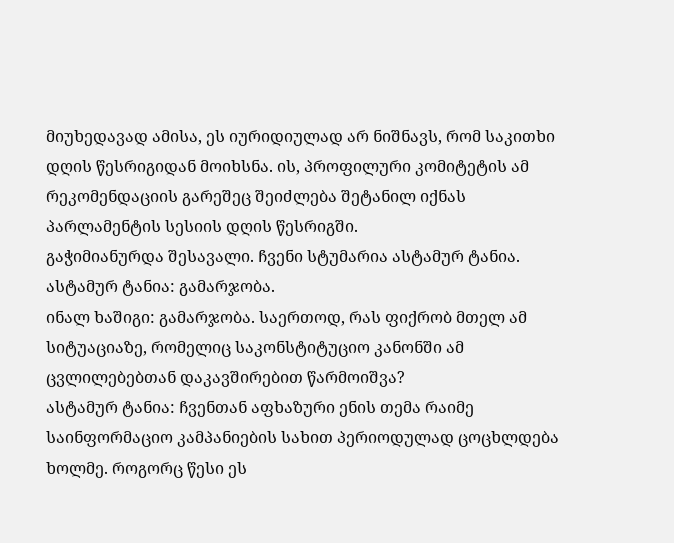მიუხედავად ამისა, ეს იურიდიულად არ ნიშნავს, რომ საკითხი დღის წესრიგიდან მოიხსნა. ის, პროფილური კომიტეტის ამ რეკომენდაციის გარეშეც შეიძლება შეტანილ იქნას პარლამენტის სესიის დღის წესრიგში.
გაჭიმიანურდა შესავალი. ჩვენი სტუმარია ასტამურ ტანია.
ასტამურ ტანია: გამარჯობა.
ინალ ხაშიგი: გამარჯობა. საერთოდ, რას ფიქრობ მთელ ამ სიტუაციაზე, რომელიც საკონსტიტუციო კანონში ამ ცვლილებებთან დაკავშირებით წარმოიშვა?
ასტამურ ტანია: ჩვენთან აფხაზური ენის თემა რაიმე საინფორმაციო კამპანიების სახით პერიოდულად ცოცხლდება ხოლმე. როგორც წესი ეს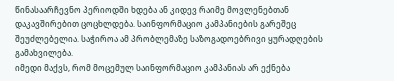წინასაარჩევნო პერიოდში ხდება ან კიდევ რაიმე მოვლენებთან დაკავშირებით ცოცხლდება. საინფორმაციო კამპანიების გარეშეც შეუძლებელია. საჭიროა ამ პრობლემაზე საზოგადოებრივი ყურადღების გამახვილება.
იმედი მაქვს, რომ მოცემულ საინფორმაციო კამპანიას არ ექნება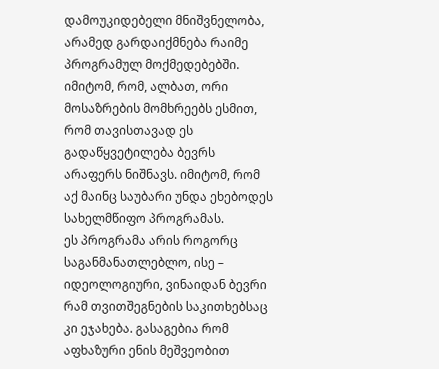დამოუკიდებელი მნიშვნელობა, არამედ გარდაიქმნება რაიმე პროგრამულ მოქმედებებში. იმიტომ, რომ, ალბათ, ორი მოსაზრების მომხრეებს ესმით, რომ თავისთავად ეს გადაწყვეტილება ბევრს არაფერს ნიშნავს. იმიტომ, რომ აქ მაინც საუბარი უნდა ეხებოდეს სახელმწიფო პროგრამას.
ეს პროგრამა არის როგორც საგანმანათლებლო, ისე – იდეოლოგიური, ვინაიდან ბევრი რამ თვითშეგნების საკითხებსაც კი ეჯახება. გასაგებია რომ აფხაზური ენის მეშვეობით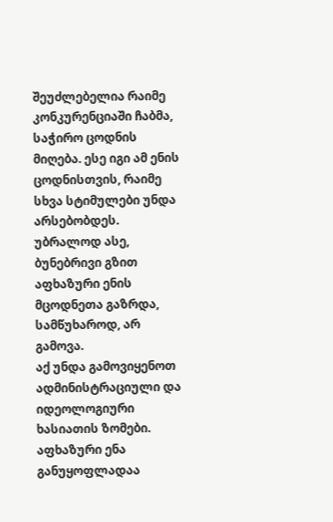შეუძლებელია რაიმე კონკურენციაში ჩაბმა, საჭირო ცოდნის მიღება. ესე იგი ამ ენის ცოდნისთვის, რაიმე სხვა სტიმულები უნდა არსებობდეს. უბრალოდ ასე, ბუნებრივი გზით აფხაზური ენის მცოდნეთა გაზრდა, სამწუხაროდ, არ გამოვა.
აქ უნდა გამოვიყენოთ ადმინისტრაციული და იდეოლოგიური ხასიათის ზომები. აფხაზური ენა განუყოფლადაა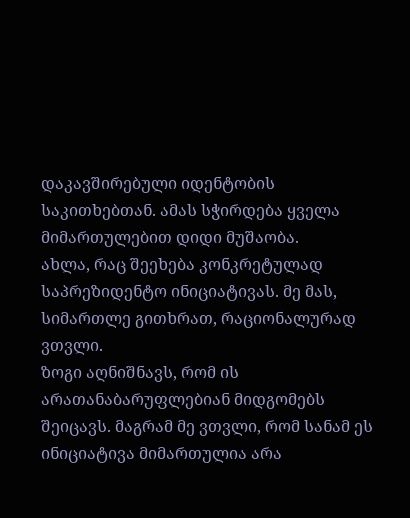დაკავშირებული იდენტობის საკითხებთან. ამას სჭირდება ყველა მიმართულებით დიდი მუშაობა.
ახლა, რაც შეეხება კონკრეტულად საპრეზიდენტო ინიციატივას. მე მას, სიმართლე გითხრათ, რაციონალურად ვთვლი.
ზოგი აღნიშნავს, რომ ის არათანაბარუფლებიან მიდგომებს შეიცავს. მაგრამ მე ვთვლი, რომ სანამ ეს ინიციატივა მიმართულია არა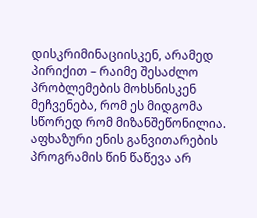დისკრიმინაციისკენ, არამედ პირიქით – რაიმე შესაძლო პრობლემების მოხსნისკენ მეჩვენება, რომ ეს მიდგომა სწორედ რომ მიზანშეწონილია.
აფხაზური ენის განვითარების პროგრამის წინ წაწევა არ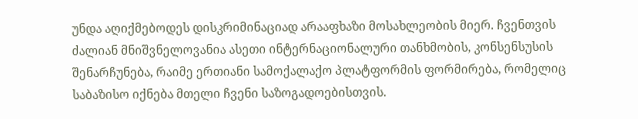უნდა აღიქმებოდეს დისკრიმინაციად არააფხაზი მოსახლეობის მიერ. ჩვენთვის ძალიან მნიშვნელოვანია ასეთი ინტერნაციონალური თანხმობის, კონსენსუსის შენარჩუნება, რაიმე ერთიანი სამოქალაქო პლატფორმის ფორმირება, რომელიც საბაზისო იქნება მთელი ჩვენი საზოგადოებისთვის.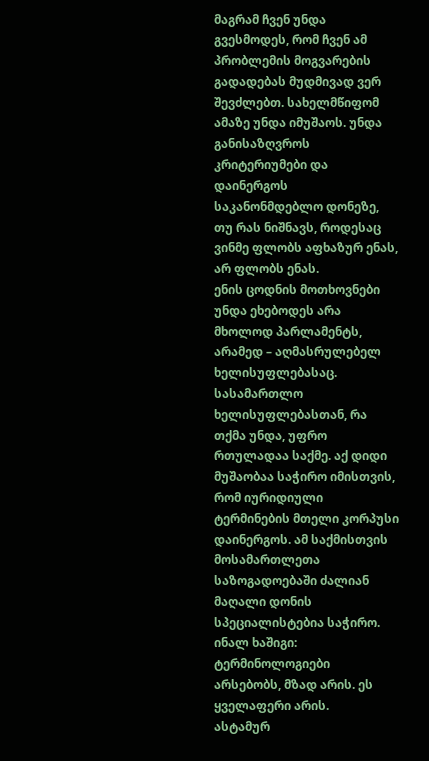მაგრამ ჩვენ უნდა გვესმოდეს, რომ ჩვენ ამ პრობლემის მოგვარების გადადებას მუდმივად ვერ შევძლებთ. სახელმწიფომ ამაზე უნდა იმუშაოს. უნდა განისაზღვროს კრიტერიუმები და დაინერგოს საკანონმდებლო დონეზე, თუ რას ნიშნავს, როდესაც ვინმე ფლობს აფხაზურ ენას, არ ფლობს ენას.
ენის ცოდნის მოთხოვნები უნდა ეხებოდეს არა მხოლოდ პარლამენტს, არამედ – აღმასრულებელ ხელისუფლებასაც. სასამართლო ხელისუფლებასთან, რა თქმა უნდა, უფრო რთულადაა საქმე. აქ დიდი მუშაობაა საჭირო იმისთვის, რომ იურიდიული ტერმინების მთელი კორპუსი დაინერგოს. ამ საქმისთვის მოსამართლეთა საზოგადოებაში ძალიან მაღალი დონის სპეციალისტებია საჭირო.
ინალ ხაშიგი: ტერმინოლოგიები არსებობს, მზად არის. ეს ყველაფერი არის.
ასტამურ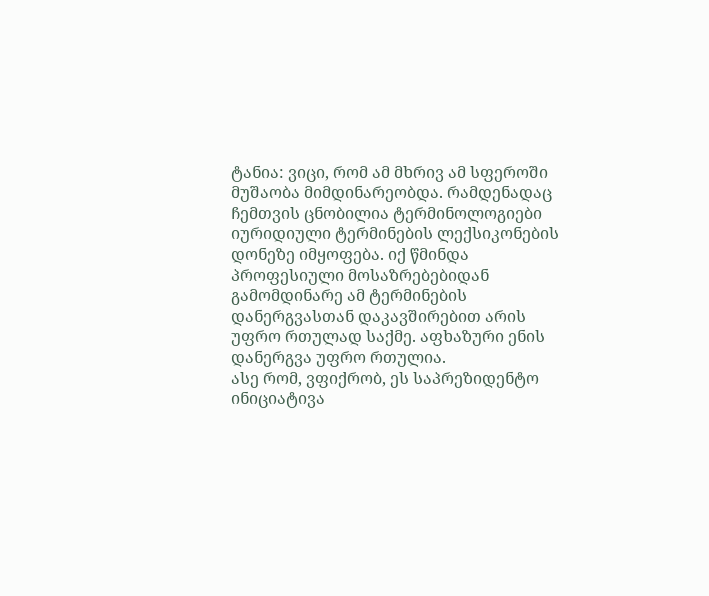ტანია: ვიცი, რომ ამ მხრივ ამ სფეროში მუშაობა მიმდინარეობდა. რამდენადაც ჩემთვის ცნობილია ტერმინოლოგიები იურიდიული ტერმინების ლექსიკონების დონეზე იმყოფება. იქ წმინდა პროფესიული მოსაზრებებიდან გამომდინარე ამ ტერმინების დანერგვასთან დაკავშირებით არის უფრო რთულად საქმე. აფხაზური ენის დანერგვა უფრო რთულია.
ასე რომ, ვფიქრობ, ეს საპრეზიდენტო ინიციატივა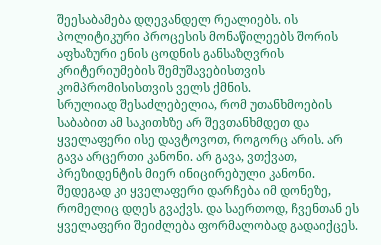შეესაბამება დღევანდელ რეალიებს. ის პოლიტიკური პროცესის მონაწილეებს შორის აფხაზური ენის ცოდნის განსაზღვრის კრიტერიუმების შემუშავებისთვის კომპრომისისთვის ველს ქმნის.
სრულიად შესაძლებელია, რომ უთანხმოების საბაბით ამ საკითხზე არ შევთანხმდეთ და ყველაფერი ისე დავტოვოთ, როგორც არის. არ გავა არცერთი კანონი. არ გავა, ვთქვათ, პრეზიდენტის მიერ ინიცირებული კანონი. შედეგად კი ყველაფერი დარჩება იმ დონეზე, რომელიც დღეს გვაქვს. და საერთოდ, ჩვენთან ეს ყველაფერი შეიძლება ფორმალობად გადაიქცეს.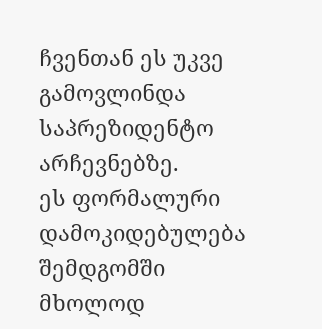ჩვენთან ეს უკვე გამოვლინდა საპრეზიდენტო არჩევნებზე.
ეს ფორმალური დამოკიდებულება შემდგომში მხოლოდ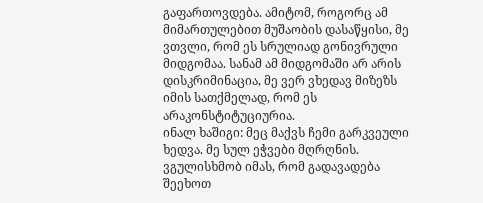გაფართოვდება. ამიტომ, როგორც ამ მიმართულებით მუშაობის დასაწყისი, მე ვთვლი, რომ ეს სრულიად გონივრული მიდგომაა. სანამ ამ მიდგომაში არ არის დისკრიმინაცია, მე ვერ ვხედავ მიზეზს იმის სათქმელად, რომ ეს არაკონსტიტუციურია.
ინალ ხაშიგი: მეც მაქვს ჩემი გარკვეული ხედვა. მე სულ ეჭვები მღრღნის. ვგულისხმობ იმას, რომ გადავადება შეეხოთ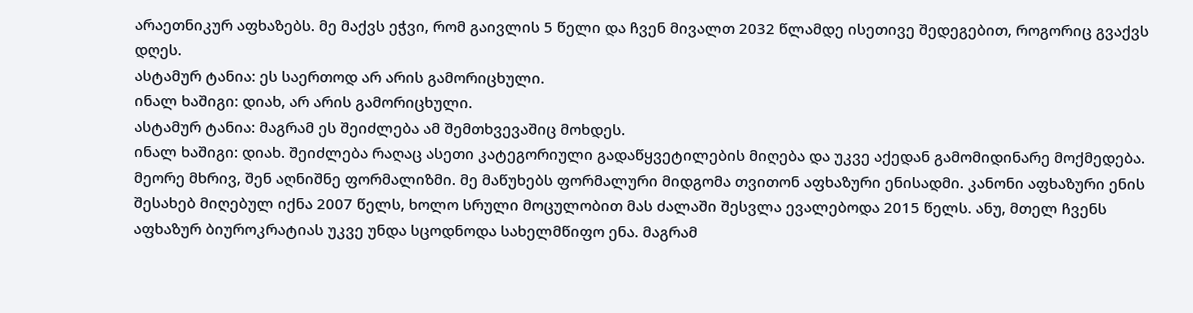არაეთნიკურ აფხაზებს. მე მაქვს ეჭვი, რომ გაივლის 5 წელი და ჩვენ მივალთ 2032 წლამდე ისეთივე შედეგებით, როგორიც გვაქვს დღეს.
ასტამურ ტანია: ეს საერთოდ არ არის გამორიცხული.
ინალ ხაშიგი: დიახ, არ არის გამორიცხული.
ასტამურ ტანია: მაგრამ ეს შეიძლება ამ შემთხვევაშიც მოხდეს.
ინალ ხაშიგი: დიახ. შეიძლება რაღაც ასეთი კატეგორიული გადაწყვეტილების მიღება და უკვე აქედან გამომიდინარე მოქმედება. მეორე მხრივ, შენ აღნიშნე ფორმალიზმი. მე მაწუხებს ფორმალური მიდგომა თვითონ აფხაზური ენისადმი. კანონი აფხაზური ენის შესახებ მიღებულ იქნა 2007 წელს, ხოლო სრული მოცულობით მას ძალაში შესვლა ევალებოდა 2015 წელს. ანუ, მთელ ჩვენს აფხაზურ ბიუროკრატიას უკვე უნდა სცოდნოდა სახელმწიფო ენა. მაგრამ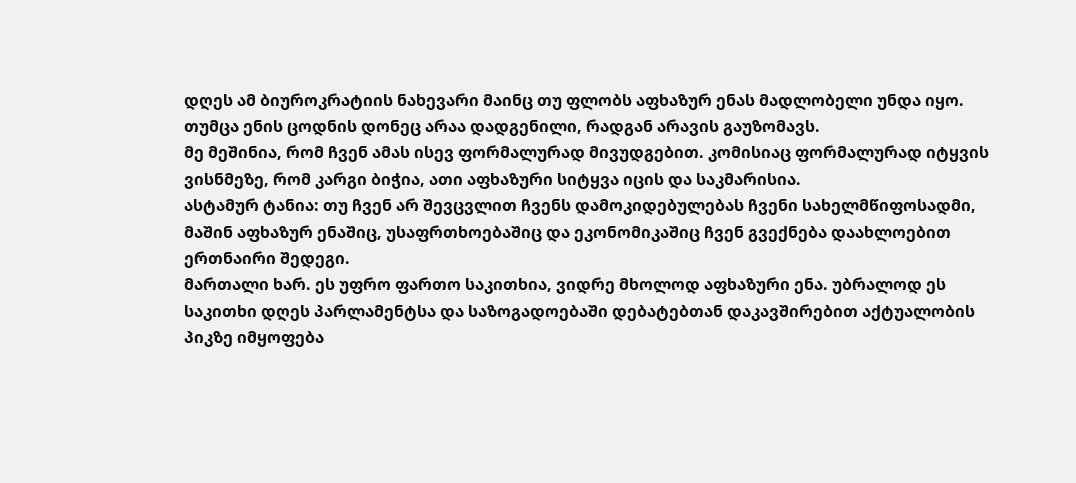დღეს ამ ბიუროკრატიის ნახევარი მაინც თუ ფლობს აფხაზურ ენას მადლობელი უნდა იყო. თუმცა ენის ცოდნის დონეც არაა დადგენილი, რადგან არავის გაუზომავს.
მე მეშინია, რომ ჩვენ ამას ისევ ფორმალურად მივუდგებით. კომისიაც ფორმალურად იტყვის ვისნმეზე, რომ კარგი ბიჭია, ათი აფხაზური სიტყვა იცის და საკმარისია.
ასტამურ ტანია: თუ ჩვენ არ შევცვლით ჩვენს დამოკიდებულებას ჩვენი სახელმწიფოსადმი, მაშინ აფხაზურ ენაშიც, უსაფრთხოებაშიც და ეკონომიკაშიც ჩვენ გვექნება დაახლოებით ერთნაირი შედეგი.
მართალი ხარ. ეს უფრო ფართო საკითხია, ვიდრე მხოლოდ აფხაზური ენა. უბრალოდ ეს საკითხი დღეს პარლამენტსა და საზოგადოებაში დებატებთან დაკავშირებით აქტუალობის პიკზე იმყოფება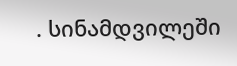. სინამდვილეში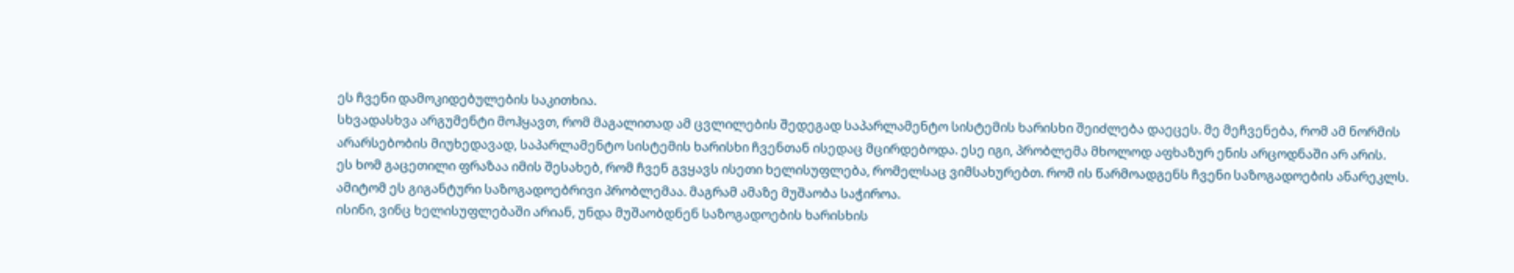ეს ჩვენი დამოკიდებულების საკითხია.
სხვადასხვა არგუმენტი მოჰყავთ, რომ მაგალითად ამ ცვლილების შედეგად საპარლამენტო სისტემის ხარისხი შეიძლება დაეცეს. მე მეჩვენება, რომ ამ ნორმის არარსებობის მიუხედავად, საპარლამენტო სისტემის ხარისხი ჩვენთან ისედაც მცირდებოდა. ესე იგი, პრობლემა მხოლოდ აფხაზურ ენის არცოდნაში არ არის.
ეს ხომ გაცეთილი ფრაზაა იმის შესახებ, რომ ჩვენ გვყავს ისეთი ხელისუფლება, რომელსაც ვიმსახურებთ. რომ ის წარმოადგენს ჩვენი საზოგადოების ანარეკლს. ამიტომ ეს გიგანტური საზოგადოებრივი პრობლემაა. მაგრამ ამაზე მუშაობა საჭიროა.
ისინი, ვინც ხელისუფლებაში არიან, უნდა მუშაობდნენ საზოგადოების ხარისხის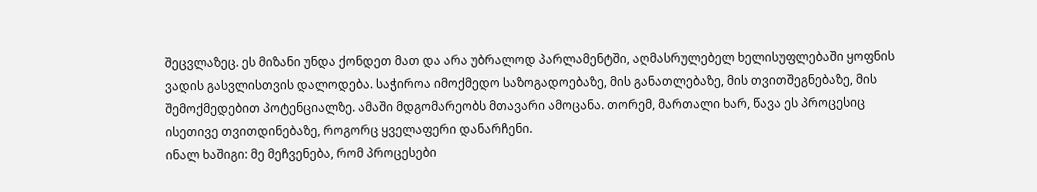შეცვლაზეც. ეს მიზანი უნდა ქონდეთ მათ და არა უბრალოდ პარლამენტში, აღმასრულებელ ხელისუფლებაში ყოფნის ვადის გასვლისთვის დალოდება. საჭიროა იმოქმედო საზოგადოებაზე, მის განათლებაზე, მის თვითშეგნებაზე, მის შემოქმედებით პოტენციალზე. ამაში მდგომარეობს მთავარი ამოცანა. თორემ, მართალი ხარ, წავა ეს პროცესიც ისეთივე თვითდინებაზე, როგორც ყველაფერი დანარჩენი.
ინალ ხაშიგი: მე მეჩვენება, რომ პროცესები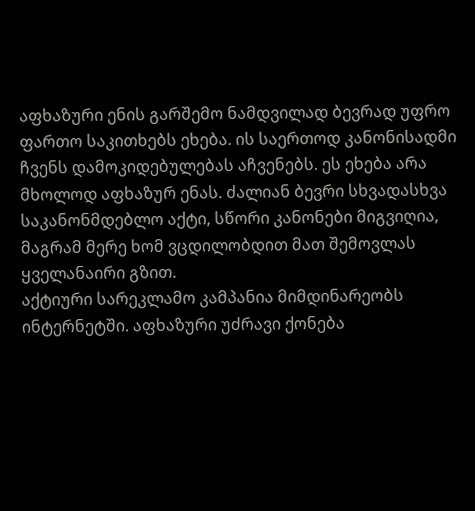აფხაზური ენის გარშემო ნამდვილად ბევრად უფრო ფართო საკითხებს ეხება. ის საერთოდ კანონისადმი ჩვენს დამოკიდებულებას აჩვენებს. ეს ეხება არა მხოლოდ აფხაზურ ენას. ძალიან ბევრი სხვადასხვა საკანონმდებლო აქტი, სწორი კანონები მიგვიღია, მაგრამ მერე ხომ ვცდილობდით მათ შემოვლას ყველანაირი გზით.
აქტიური სარეკლამო კამპანია მიმდინარეობს ინტერნეტში. აფხაზური უძრავი ქონება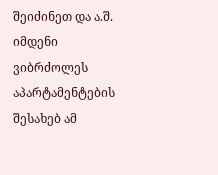შეიძინეთ და ა.შ. იმდენი ვიბრძოლეს აპარტამენტების შესახებ ამ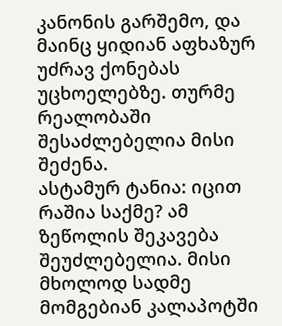კანონის გარშემო, და მაინც ყიდიან აფხაზურ უძრავ ქონებას უცხოელებზე. თურმე რეალობაში შესაძლებელია მისი შეძენა.
ასტამურ ტანია: იცით რაშია საქმე? ამ ზეწოლის შეკავება შეუძლებელია. მისი მხოლოდ სადმე მომგებიან კალაპოტში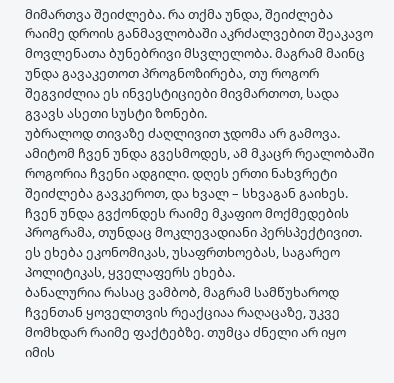მიმართვა შეიძლება. რა თქმა უნდა, შეიძლება რაიმე დროის განმავლობაში აკრძალვებით შეაკავო მოვლენათა ბუნებრივი მსვლელობა. მაგრამ მაინც უნდა გავაკეთოთ პროგნოზირება, თუ როგორ შეგვიძლია ეს ინვესტიციები მივმართოთ, სადა გვავს ასეთი სუსტი ზონები.
უბრალოდ თივაზე ძაღლივით ჯდომა არ გამოვა. ამიტომ ჩვენ უნდა გვესმოდეს, ამ მკაცრ რეალობაში როგორია ჩვენი ადგილი. დღეს ერთი ნახვრეტი შეიძლება გავკეროთ, და ხვალ – სხვაგან გაიხეს.
ჩვენ უნდა გვქონდეს რაიმე მკაფიო მოქმედების პროგრამა, თუნდაც მოკლევადიანი პერსპექტივით. ეს ეხება ეკონომიკას, უსაფრთხოებას, საგარეო პოლიტიკას, ყველაფერს ეხება.
ბანალურია რასაც ვამბობ, მაგრამ სამწუხაროდ ჩვენთან ყოველთვის რეაქციაა რაღაცაზე, უკვე მომხდარ რაიმე ფაქტებზე. თუმცა ძნელი არ იყო იმის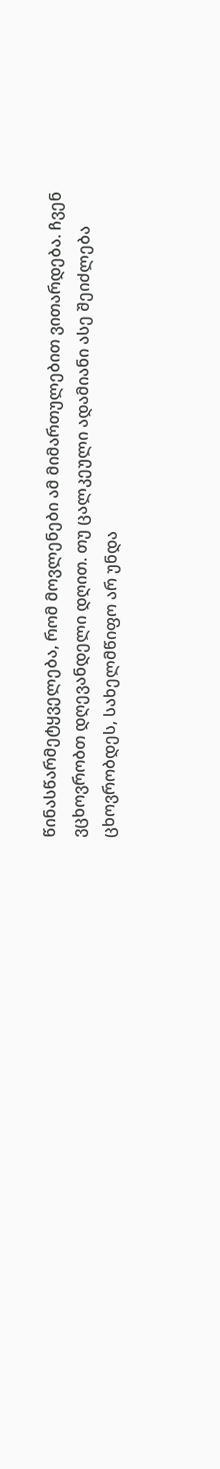წინასწარმეტყველება, რომ მოვლენები ამ მიმართულებით ვითარდება. ჩვენ ვცხოვრობთ დღევანდელი დღით. თუ ცალკეული ადამიანი ასე შეიძლება ცხოვრობდეს, სახელმწიფო არ უნდა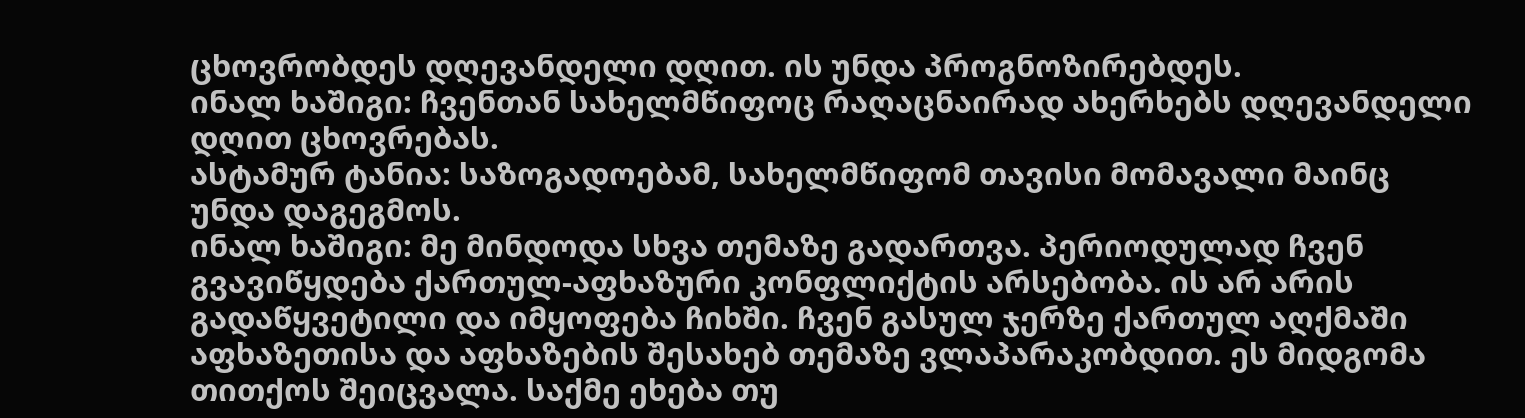ცხოვრობდეს დღევანდელი დღით. ის უნდა პროგნოზირებდეს.
ინალ ხაშიგი: ჩვენთან სახელმწიფოც რაღაცნაირად ახერხებს დღევანდელი დღით ცხოვრებას.
ასტამურ ტანია: საზოგადოებამ, სახელმწიფომ თავისი მომავალი მაინც უნდა დაგეგმოს.
ინალ ხაშიგი: მე მინდოდა სხვა თემაზე გადართვა. პერიოდულად ჩვენ გვავიწყდება ქართულ-აფხაზური კონფლიქტის არსებობა. ის არ არის გადაწყვეტილი და იმყოფება ჩიხში. ჩვენ გასულ ჯერზე ქართულ აღქმაში აფხაზეთისა და აფხაზების შესახებ თემაზე ვლაპარაკობდით. ეს მიდგომა თითქოს შეიცვალა. საქმე ეხება თუ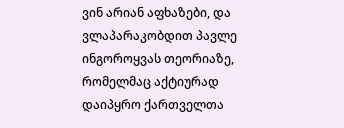ვინ არიან აფხაზები, და ვლაპარაკობდით პავლე ინგოროყვას თეორიაზე, რომელმაც აქტიურად დაიპყრო ქართველთა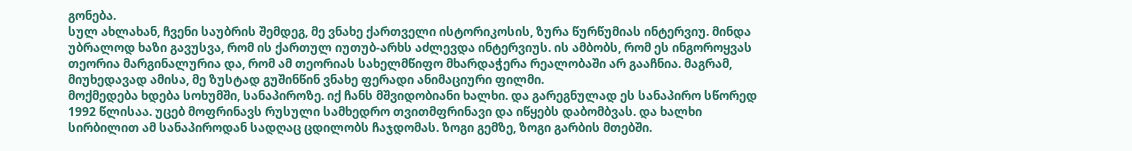გონება.
სულ ახლახან, ჩვენი საუბრის შემდეგ, მე ვნახე ქართველი ისტორიკოსის, ზურა წურწუმიას ინტერვიუ. მინდა უბრალოდ ხაზი გავუსვა, რომ ის ქართულ იუთუბ-არხს აძლევდა ინტერვიუს. ის ამბობს, რომ ეს ინგოროყვას თეორია მარგინალურია და, რომ ამ თეორიას სახელმწიფო მხარდაჭერა რეალობაში არ გააჩნია. მაგრამ, მიუხედავად ამისა, მე ზუსტად გუშინწინ ვნახე ფერადი ანიმაციური ფილმი.
მოქმედება ხდება სოხუმში, სანაპიროზე. იქ ჩანს მშვიდობიანი ხალხი. და გარეგნულად ეს სანაპირო სწორედ 1992 წლისაა. უცებ მოფრინავს რუსული სამხედრო თვითმფრინავი და იწყებს დაბომბვას. და ხალხი სირბილით ამ სანაპიროდან სადღაც ცდილობს ჩაჯდომას. ზოგი გემზე, ზოგი გარბის მთებში.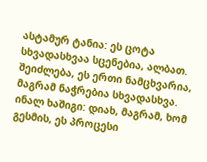ასტამურ ტანია: ეს ცოტა სხვადასხვაა სცენებია, ალბათ. შეიძლება, ეს ერთი ნამცხვარია, მაგრამ ნაჭრებია სხვადასხვა.
ინალ ხაშიგი: დიახ, მაგრამ, ხომ გესმის, ეს პროცესი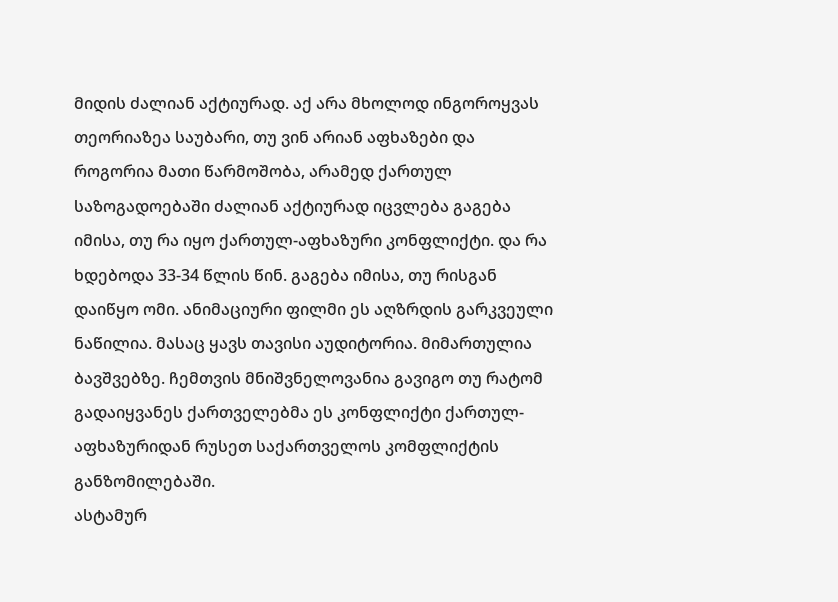მიდის ძალიან აქტიურად. აქ არა მხოლოდ ინგოროყვას თეორიაზეა საუბარი, თუ ვინ არიან აფხაზები და როგორია მათი წარმოშობა, არამედ ქართულ საზოგადოებაში ძალიან აქტიურად იცვლება გაგება იმისა, თუ რა იყო ქართულ-აფხაზური კონფლიქტი. და რა ხდებოდა 33-34 წლის წინ. გაგება იმისა, თუ რისგან დაიწყო ომი. ანიმაციური ფილმი ეს აღზრდის გარკვეული ნაწილია. მასაც ყავს თავისი აუდიტორია. მიმართულია ბავშვებზე. ჩემთვის მნიშვნელოვანია გავიგო თუ რატომ გადაიყვანეს ქართველებმა ეს კონფლიქტი ქართულ-აფხაზურიდან რუსეთ საქართველოს კომფლიქტის განზომილებაში.
ასტამურ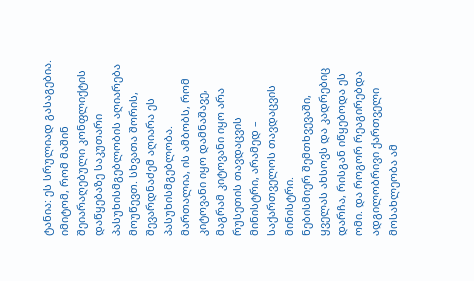ტანია: ეს სრულიად გასაგებია. იმიტომ, რომ მაშინ შეიარაღებული კონფლიქტის დაწყებაზე საკუთარი პასუხისმგებლობის აღიარება მოუწევთ. სხვათა შორის, შევარდნაძემ აღიარა ეს პასუხისმგებლობა. მართალია, ის ამბობს, რომ კიტოვანი იყო დამნაშავე, მაგრამ კიტოვანი იყო არა რუსეთის თავდაცვის მინისტრი, არამედ – საქართველოს თავდაცვის მინისტრი.
ნებისმიერ შემთხვევაში, ყველას ახსოვს და კადრებიც დარჩა, რისგან იწყებოდა ეს ომი. და როგორ რეაგირებდა ადგილობრივი ქართველი მოსახლეობა ამ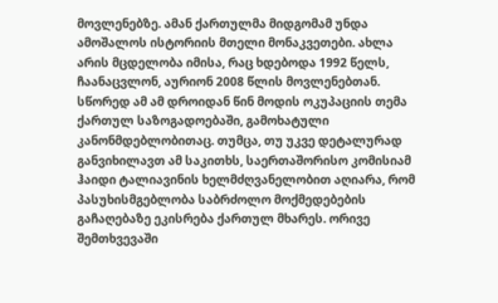მოვლენებზე. ამან ქართულმა მიდგომამ უნდა ამოშალოს ისტორიის მთელი მონაკვეთები. ახლა არის მცდელობა იმისა, რაც ხდებოდა 1992 წელს, ჩაანაცვლონ, აურიონ 2008 წლის მოვლენებთან.
სწორედ ამ ამ დროიდან წინ მოდის ოკუპაციის თემა ქართულ საზოგადოებაში, გამოხატული კანონმდებლობითაც. თუმცა, თუ უკვე დეტალურად განვიხილავთ ამ საკითხს, საერთაშორისო კომისიამ ჰაიდი ტალიავინის ხელმძღვანელობით აღიარა, რომ პასუხისმგებლობა საბრძოლო მოქმედებების გაჩაღებაზე ეკისრება ქართულ მხარეს. ორივე შემთხვევაში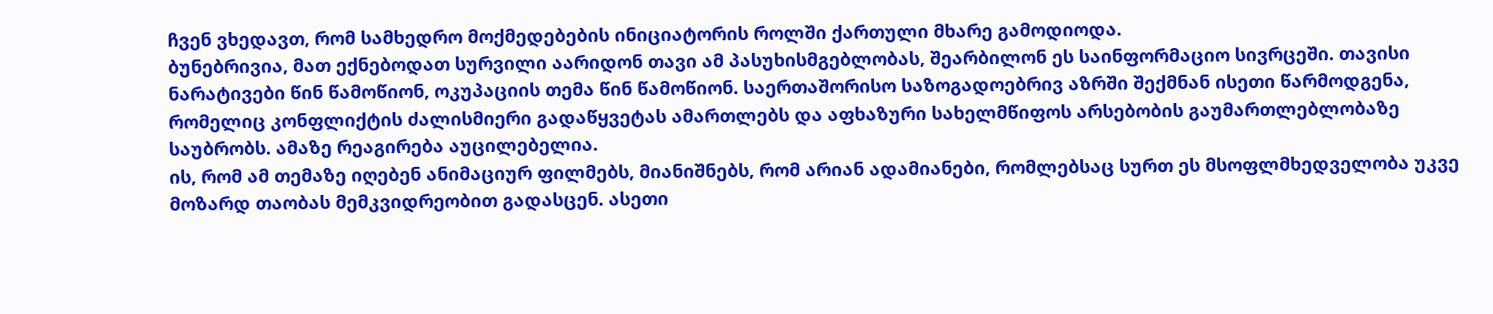ჩვენ ვხედავთ, რომ სამხედრო მოქმედებების ინიციატორის როლში ქართული მხარე გამოდიოდა.
ბუნებრივია, მათ ექნებოდათ სურვილი აარიდონ თავი ამ პასუხისმგებლობას, შეარბილონ ეს საინფორმაციო სივრცეში. თავისი ნარატივები წინ წამოწიონ, ოკუპაციის თემა წინ წამოწიონ. საერთაშორისო საზოგადოებრივ აზრში შექმნან ისეთი წარმოდგენა, რომელიც კონფლიქტის ძალისმიერი გადაწყვეტას ამართლებს და აფხაზური სახელმწიფოს არსებობის გაუმართლებლობაზე საუბრობს. ამაზე რეაგირება აუცილებელია.
ის, რომ ამ თემაზე იღებენ ანიმაციურ ფილმებს, მიანიშნებს, რომ არიან ადამიანები, რომლებსაც სურთ ეს მსოფლმხედველობა უკვე მოზარდ თაობას მემკვიდრეობით გადასცენ. ასეთი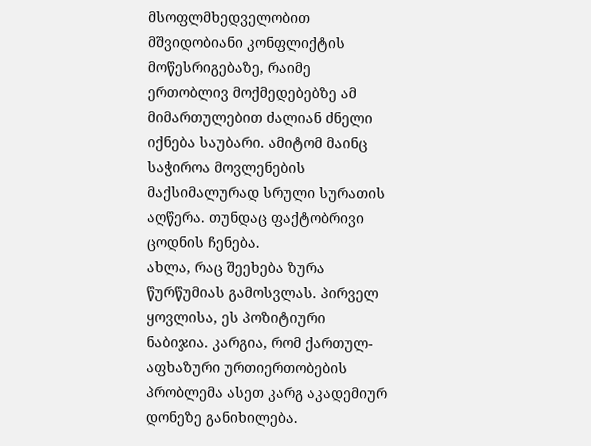მსოფლმხედველობით მშვიდობიანი კონფლიქტის მოწესრიგებაზე, რაიმე ერთობლივ მოქმედებებზე ამ მიმართულებით ძალიან ძნელი იქნება საუბარი. ამიტომ მაინც საჭიროა მოვლენების მაქსიმალურად სრული სურათის აღწერა. თუნდაც ფაქტობრივი ცოდნის ჩენება.
ახლა, რაც შეეხება ზურა წურწუმიას გამოსვლას. პირველ ყოვლისა, ეს პოზიტიური ნაბიჯია. კარგია, რომ ქართულ-აფხაზური ურთიერთობების პრობლემა ასეთ კარგ აკადემიურ დონეზე განიხილება.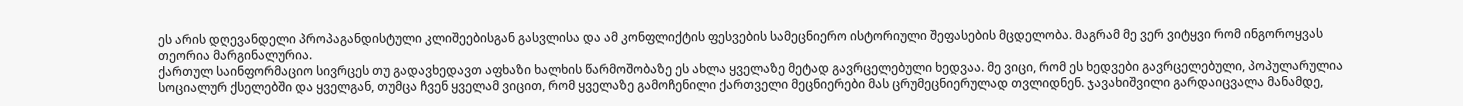ეს არის დღევანდელი პროპაგანდისტული კლიშეებისგან გასვლისა და ამ კონფლიქტის ფესვების სამეცნიერო ისტორიული შეფასების მცდელობა. მაგრამ მე ვერ ვიტყვი რომ ინგოროყვას თეორია მარგინალურია.
ქართულ საინფორმაციო სივრცეს თუ გადავხედავთ აფხაზი ხალხის წარმოშობაზე ეს ახლა ყველაზე მეტად გავრცელებული ხედვაა. მე ვიცი, რომ ეს ხედვები გავრცელებული, პოპულარულია სოციალურ ქსელებში და ყველგან, თუმცა ჩვენ ყველამ ვიცით, რომ ყველაზე გამოჩენილი ქართველი მეცნიერები მას ცრუმეცნიერულად თვლიდნენ. ჯავახიშვილი გარდაიცვალა მანამდე,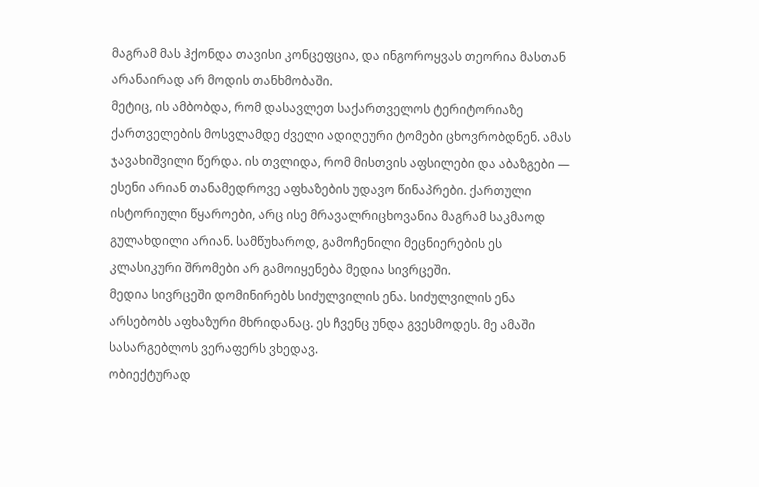მაგრამ მას ჰქონდა თავისი კონცეფცია, და ინგოროყვას თეორია მასთან არანაირად არ მოდის თანხმობაში.
მეტიც, ის ამბობდა, რომ დასავლეთ საქართველოს ტერიტორიაზე ქართველების მოსვლამდე ძველი ადიღეური ტომები ცხოვრობდნენ. ამას ჯავახიშვილი წერდა. ის თვლიდა, რომ მისთვის აფსილები და აბაზგები — ესენი არიან თანამედროვე აფხაზების უდავო წინაპრები. ქართული ისტორიული წყაროები, არც ისე მრავალრიცხოვანია მაგრამ საკმაოდ გულახდილი არიან. სამწუხაროდ, გამოჩენილი მეცნიერების ეს კლასიკური შრომები არ გამოიყენება მედია სივრცეში.
მედია სივრცეში დომინირებს სიძულვილის ენა. სიძულვილის ენა არსებობს აფხაზური მხრიდანაც. ეს ჩვენც უნდა გვესმოდეს. მე ამაში სასარგებლოს ვერაფერს ვხედავ.
ობიექტურად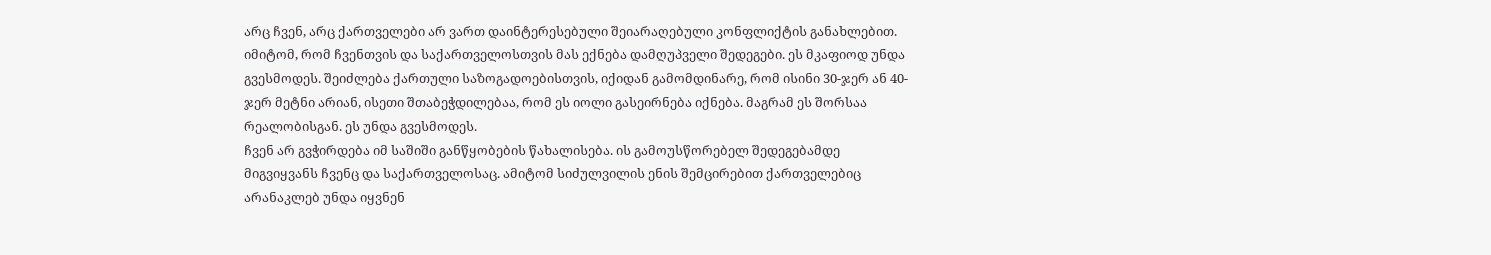არც ჩვენ, არც ქართველები არ ვართ დაინტერესებული შეიარაღებული კონფლიქტის განახლებით. იმიტომ, რომ ჩვენთვის და საქართველოსთვის მას ექნება დამღუპველი შედეგები. ეს მკაფიოდ უნდა გვესმოდეს. შეიძლება ქართული საზოგადოებისთვის, იქიდან გამომდინარე, რომ ისინი 30-ჯერ ან 40-ჯერ მეტნი არიან, ისეთი შთაბეჭდილებაა, რომ ეს იოლი გასეირნება იქნება. მაგრამ ეს შორსაა რეალობისგან. ეს უნდა გვესმოდეს.
ჩვენ არ გვჭირდება იმ საშიში განწყობების წახალისება. ის გამოუსწორებელ შედეგებამდე მიგვიყვანს ჩვენც და საქართველოსაც. ამიტომ სიძულვილის ენის შემცირებით ქართველებიც არანაკლებ უნდა იყვნენ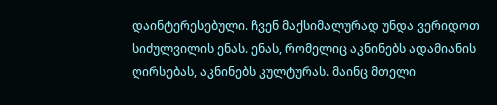დაინტერესებული. ჩვენ მაქსიმალურად უნდა ვერიდოთ სიძულვილის ენას. ენას, რომელიც აკნინებს ადამიანის ღირსებას, აკნინებს კულტურას. მაინც მთელი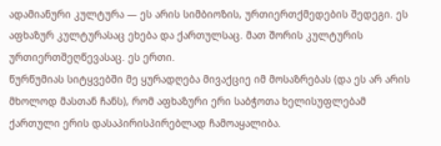ადამიანური კულტურა — ეს არის სიმბიოზის, ურთიერთქმედების შედეგი. ეს აფხაზურ კულტურასაც ეხება და ქართულსაც. მათ შორის კულტურის ურთიერთშეღწევასაც. ეს ერთი.
წურწუმიას სიტყვებში მე ყურადღება მივაქციე იმ მოსაზრებას (და ეს არ არის მხოლოდ მასთან ჩანს), რომ აფხაზური ერი საბჭოთა ხელისუფლებამ ქართული ერის დასაპირისპირებლად ჩამოაყალიბა.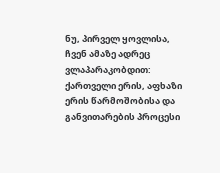ნუ, პირველ ყოვლისა, ჩვენ ამაზე ადრეც ვლაპარაკობდით: ქართველი ერის, აფხაზი ერის წარმოშობისა და განვითარების პროცესი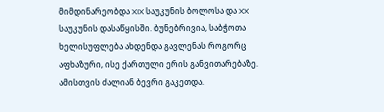მიმდინარეობდა XIX საუკუნის ბოლოსა და XX საუკუნის დასაწყისში. ბუნებრივია, საბჭოთა ხელისუფლება ახდენდა გავლენას როგორც აფხაზური, ისე ქართული ერის განვითარებაზე. ამისთვის ძალიან ბევრი გაკეთდა.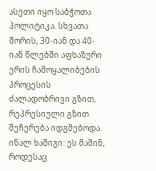ასეთი იყო საბჭოთა პოლიტიკა. სხვათა შორის, 30-იან და 40-იან წლებში აფხაზური ერის ჩამოყალიბების პროცესის ძალადობრივი გზით, რეპრესიული გზით შეჩერება იდგმებოდა.
ინალ ხაშიგი: ეს მაშინ, როდესაც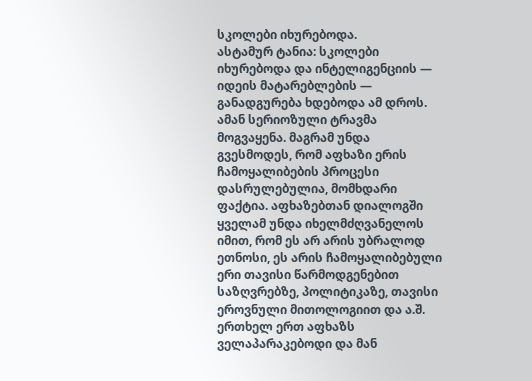სკოლები იხურებოდა.
ასტამურ ტანია: სკოლები იხურებოდა და ინტელიგენციის — იდეის მატარებლების — განადგურება ხდებოდა ამ დროს. ამან სერიოზული ტრავმა მოგვაყენა. მაგრამ უნდა გვესმოდეს, რომ აფხაზი ერის ჩამოყალიბების პროცესი დასრულებულია, მომხდარი ფაქტია. აფხაზებთან დიალოგში ყველამ უნდა იხელმძღვანელოს იმით, რომ ეს არ არის უბრალოდ ეთნოსი, ეს არის ჩამოყალიბებული ერი თავისი წარმოდგენებით საზღვრებზე, პოლიტიკაზე, თავისი ეროვნული მითოლოგიით და ა.შ.
ერთხელ ერთ აფხაზს ველაპარაკებოდი და მან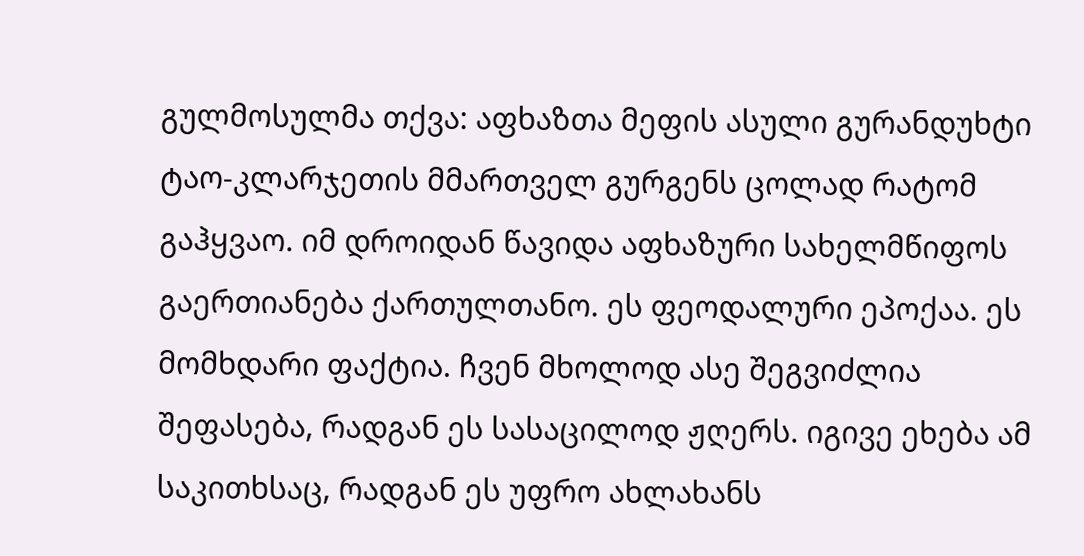გულმოსულმა თქვა: აფხაზთა მეფის ასული გურანდუხტი ტაო-კლარჯეთის მმართველ გურგენს ცოლად რატომ გაჰყვაო. იმ დროიდან წავიდა აფხაზური სახელმწიფოს გაერთიანება ქართულთანო. ეს ფეოდალური ეპოქაა. ეს მომხდარი ფაქტია. ჩვენ მხოლოდ ასე შეგვიძლია შეფასება, რადგან ეს სასაცილოდ ჟღერს. იგივე ეხება ამ საკითხსაც, რადგან ეს უფრო ახლახანს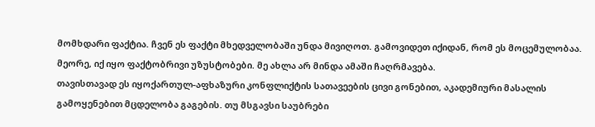მომხდარი ფაქტია. ჩვენ ეს ფაქტი მხედველობაში უნდა მივიღოთ. გამოვიდეთ იქიდან, რომ ეს მოცემულობაა.
მეორე, იქ იყო ფაქტობრივი უზუსტობები. მე ახლა არ მინდა ამაში ჩაღრმავება.
თავისთავად ეს იყოქართულ-აფხაზური კონფლიქტის სათავეების ცივი გონებით, აკადემიური მასალის გამოყენებით მცდელობა გაგების. თუ მსგავსი საუბრები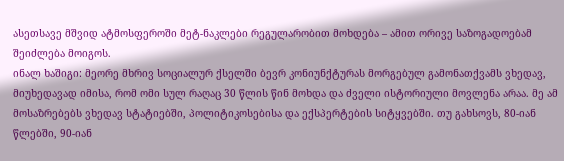ასეთსავე მშვიდ ატმოსფეროში მეტ-ნაკლები რეგულარობით მოხდება – ამით ორივე საზოგადოებამ შეიძლება მოიგოს.
ინალ ხაშიგი: მეორე მხრივ სოციალურ ქსელში ბევრ კონიუნქტურას მორგებულ გამონათქვამს ვხედავ, მიუხედავად იმისა, რომ ომი სულ რაღაც 30 წლის წინ მოხდა და ძველი ისტორიული მოვლენა არაა. მე ამ მოსაზრებებს ვხედავ სტატიებში, პოლიტიკოსებისა და ექსპერტების სიტყვებში. თუ გახსოვს, 80-იან წლებში, 90-იან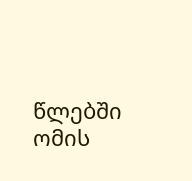წლებში ომის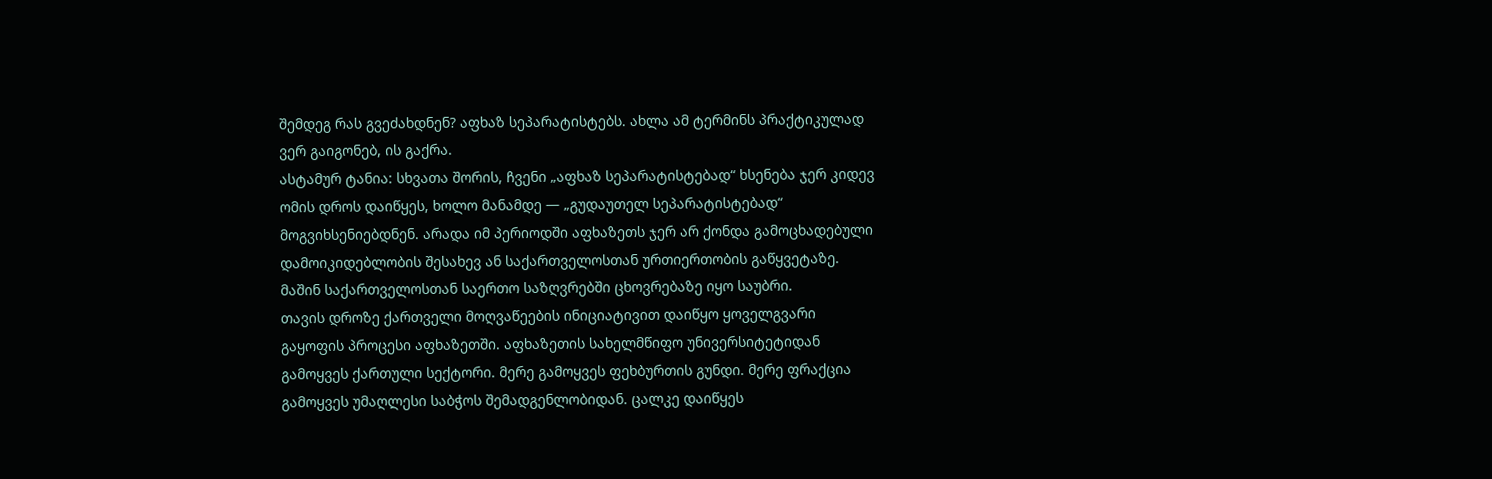შემდეგ რას გვეძახდნენ? აფხაზ სეპარატისტებს. ახლა ამ ტერმინს პრაქტიკულად ვერ გაიგონებ, ის გაქრა.
ასტამურ ტანია: სხვათა შორის, ჩვენი „აფხაზ სეპარატისტებად“ ხსენება ჯერ კიდევ ომის დროს დაიწყეს, ხოლო მანამდე — „გუდაუთელ სეპარატისტებად“ მოგვიხსენიებდნენ. არადა იმ პერიოდში აფხაზეთს ჯერ არ ქონდა გამოცხადებული დამოიკიდებლობის შესახევ ან საქართველოსთან ურთიერთობის გაწყვეტაზე. მაშინ საქართველოსთან საერთო საზღვრებში ცხოვრებაზე იყო საუბრი.
თავის დროზე ქართველი მოღვაწეების ინიციატივით დაიწყო ყოველგვარი გაყოფის პროცესი აფხაზეთში. აფხაზეთის სახელმწიფო უნივერსიტეტიდან გამოყვეს ქართული სექტორი. მერე გამოყვეს ფეხბურთის გუნდი. მერე ფრაქცია გამოყვეს უმაღლესი საბჭოს შემადგენლობიდან. ცალკე დაიწყეს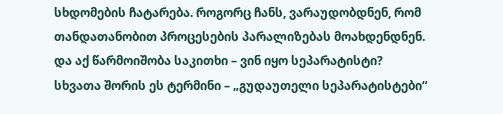სხდომების ჩატარება. როგორც ჩანს, ვარაუდობდნენ, რომ თანდათანობით პროცესების პარალიზებას მოახდენდნენ. და აქ წარმოიშობა საკითხი – ვინ იყო სეპარატისტი?
სხვათა შორის ეს ტერმინი – „გუდაუთელი სეპარატისტები“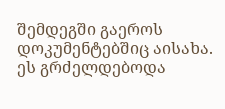შემდეგში გაეროს დოკუმენტებშიც აისახა. ეს გრძელდებოდა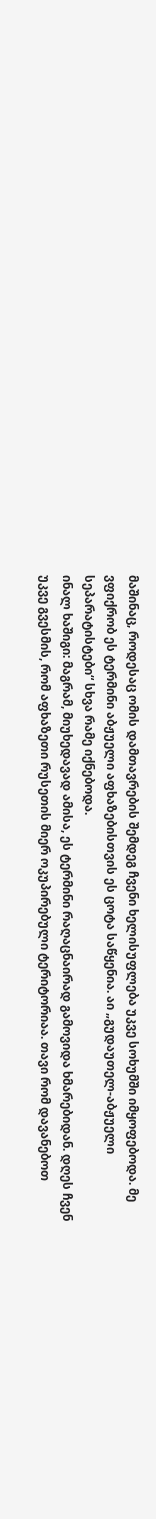მაშინაც, როდესაც ომის დამთავრების შემდეგ ჩვენი ხელისუფლება უკვე სოხუმში იმყოფებოდა. მე ვფიქრობ ეს ტერმინი აბჟუელი აფხაზებისთვის ეს ცოტა საწყენია. აი „გუდაუთელ-აბჟუელი სეპარატისტები“ სხვა რამე იქნებოდა.
ინალ ხაშიგი: მაგრამ, მიუხედავად ამისა, ეს ტერმინი რაღაცნაირად გამოვიდა ხმარებიდან. დღეს ჩვენ უკვე გვესმის, რომ აფხაზეთი რუსეთის მიერ ოკუპირებული ტერიტორიაა. თავი რომ დავანებოთ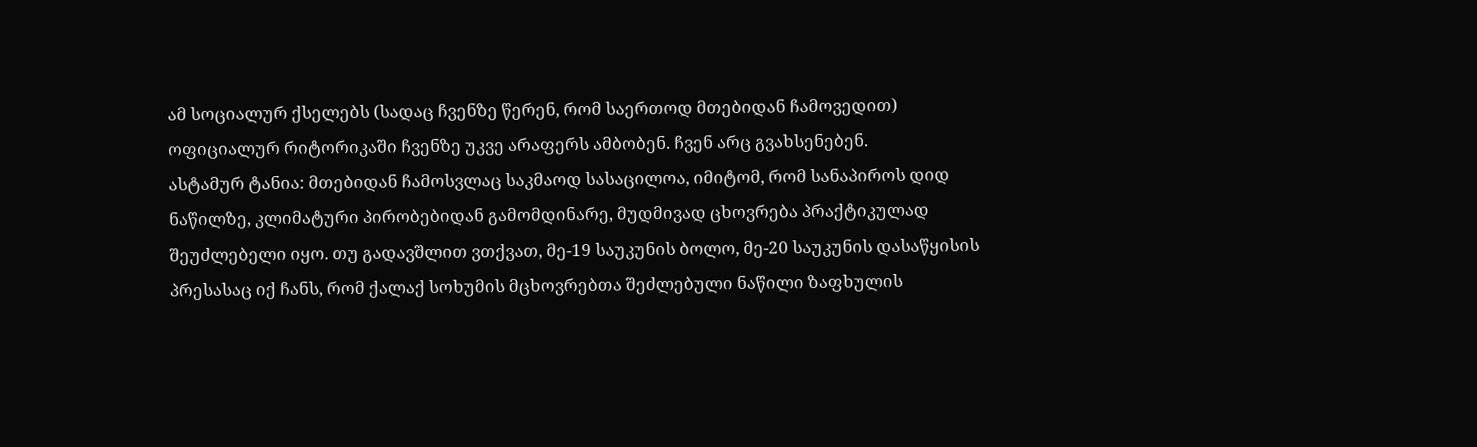ამ სოციალურ ქსელებს (სადაც ჩვენზე წერენ, რომ საერთოდ მთებიდან ჩამოვედით) ოფიციალურ რიტორიკაში ჩვენზე უკვე არაფერს ამბობენ. ჩვენ არც გვახსენებენ.
ასტამურ ტანია: მთებიდან ჩამოსვლაც საკმაოდ სასაცილოა, იმიტომ, რომ სანაპიროს დიდ ნაწილზე, კლიმატური პირობებიდან გამომდინარე, მუდმივად ცხოვრება პრაქტიკულად შეუძლებელი იყო. თუ გადავშლით ვთქვათ, მე-19 საუკუნის ბოლო, მე-20 საუკუნის დასაწყისის პრესასაც იქ ჩანს, რომ ქალაქ სოხუმის მცხოვრებთა შეძლებული ნაწილი ზაფხულის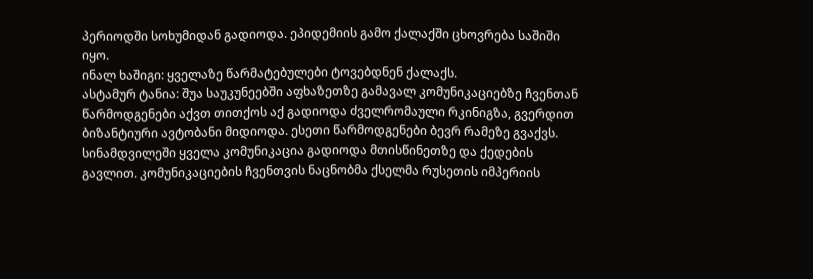პერიოდში სოხუმიდან გადიოდა. ეპიდემიის გამო ქალაქში ცხოვრება საშიში იყო.
ინალ ხაშიგი: ყველაზე წარმატებულები ტოვებდნენ ქალაქს.
ასტამურ ტანია: შუა საუკუნეებში აფხაზეთზე გამავალ კომუნიკაციებზე ჩვენთან წარმოდგენები აქვთ თითქოს აქ გადიოდა ძველრომაული რკინიგზა, გვერდით ბიზანტიური ავტობანი მიდიოდა. ესეთი წარმოდგენები ბევრ რამეზე გვაქვს. სინამდვილეში ყველა კომუნიკაცია გადიოდა მთისწინეთზე და ქედების გავლით. კომუნიკაციების ჩვენთვის ნაცნობმა ქსელმა რუსეთის იმპერიის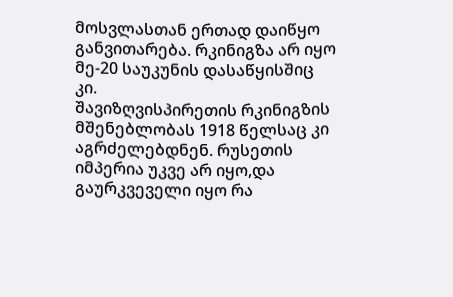მოსვლასთან ერთად დაიწყო განვითარება. რკინიგზა არ იყო მე-20 საუკუნის დასაწყისშიც კი.
შავიზღვისპირეთის რკინიგზის მშენებლობას 1918 წელსაც კი აგრძელებდნენ. რუსეთის იმპერია უკვე არ იყო,და გაურკვეველი იყო რა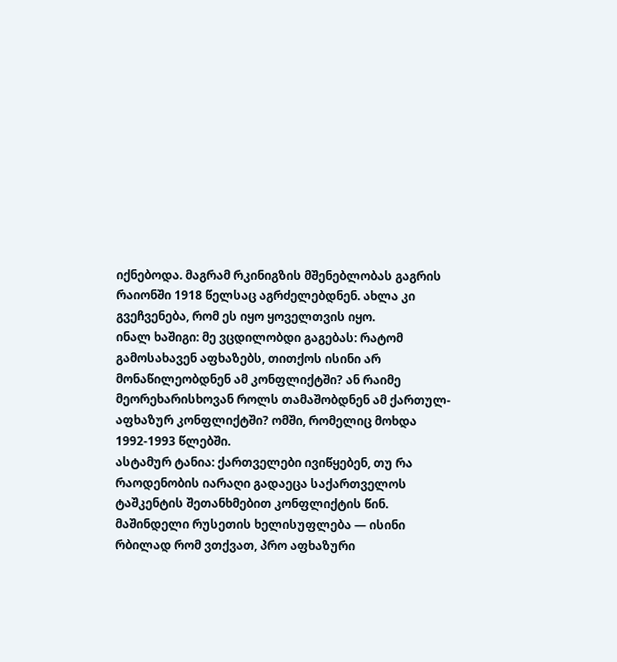იქნებოდა. მაგრამ რკინიგზის მშენებლობას გაგრის რაიონში 1918 წელსაც აგრძელებდნენ. ახლა კი გვეჩვენება, რომ ეს იყო ყოველთვის იყო.
ინალ ხაშიგი: მე ვცდილობდი გაგებას: რატომ გამოსახავენ აფხაზებს, თითქოს ისინი არ მონაწილეობდნენ ამ კონფლიქტში? ან რაიმე მეორეხარისხოვან როლს თამაშობდნენ ამ ქართულ-აფხაზურ კონფლიქტში? ომში, რომელიც მოხდა 1992-1993 წლებში.
ასტამურ ტანია: ქართველები ივიწყებენ, თუ რა რაოდენობის იარაღი გადაეცა საქართველოს ტაშკენტის შეთანხმებით კონფლიქტის წინ. მაშინდელი რუსეთის ხელისუფლება — ისინი რბილად რომ ვთქვათ, პრო აფხაზური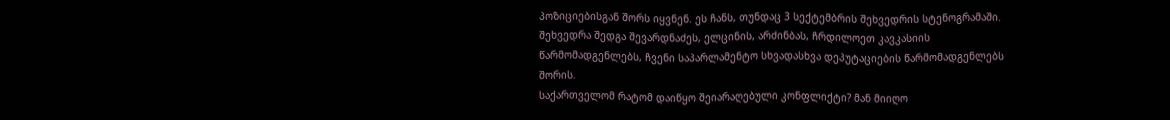პოზიციებისგან შორს იყვნენ. ეს ჩანს, თუნდაც 3 სექტემბრის შეხვედრის სტენოგრამაში. შეხვედრა შედგა შევარდნაძეს, ელცინის, არძინბას, ჩრდილოეთ კავკასიის წარმომადგენლებს, ჩვენი საპარლამენტო სხვადასხვა დეპუტაციების წარმომადგენლებს შორის.
საქართველომ რატომ დაიწყო შეიარაღებული კონფლიქტი? მან მიიღო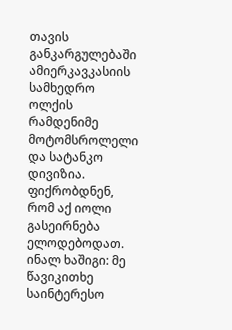თავის განკარგულებაში ამიერკავკასიის სამხედრო ოლქის რამდენიმე მოტომსროლელი და სატანკო დივიზია. ფიქრობდნენ, რომ აქ იოლი გასეირნება ელოდებოდათ.
ინალ ხაშიგი: მე წავიკითხე საინტერესო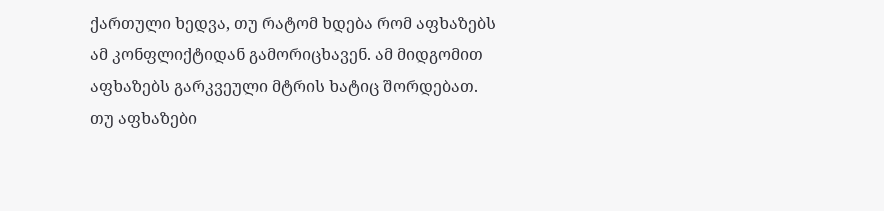ქართული ხედვა, თუ რატომ ხდება რომ აფხაზებს ამ კონფლიქტიდან გამორიცხავენ. ამ მიდგომით აფხაზებს გარკვეული მტრის ხატიც შორდებათ. თუ აფხაზები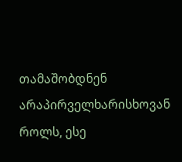თამაშობდნენ არაპირველხარისხოვან როლს, ესე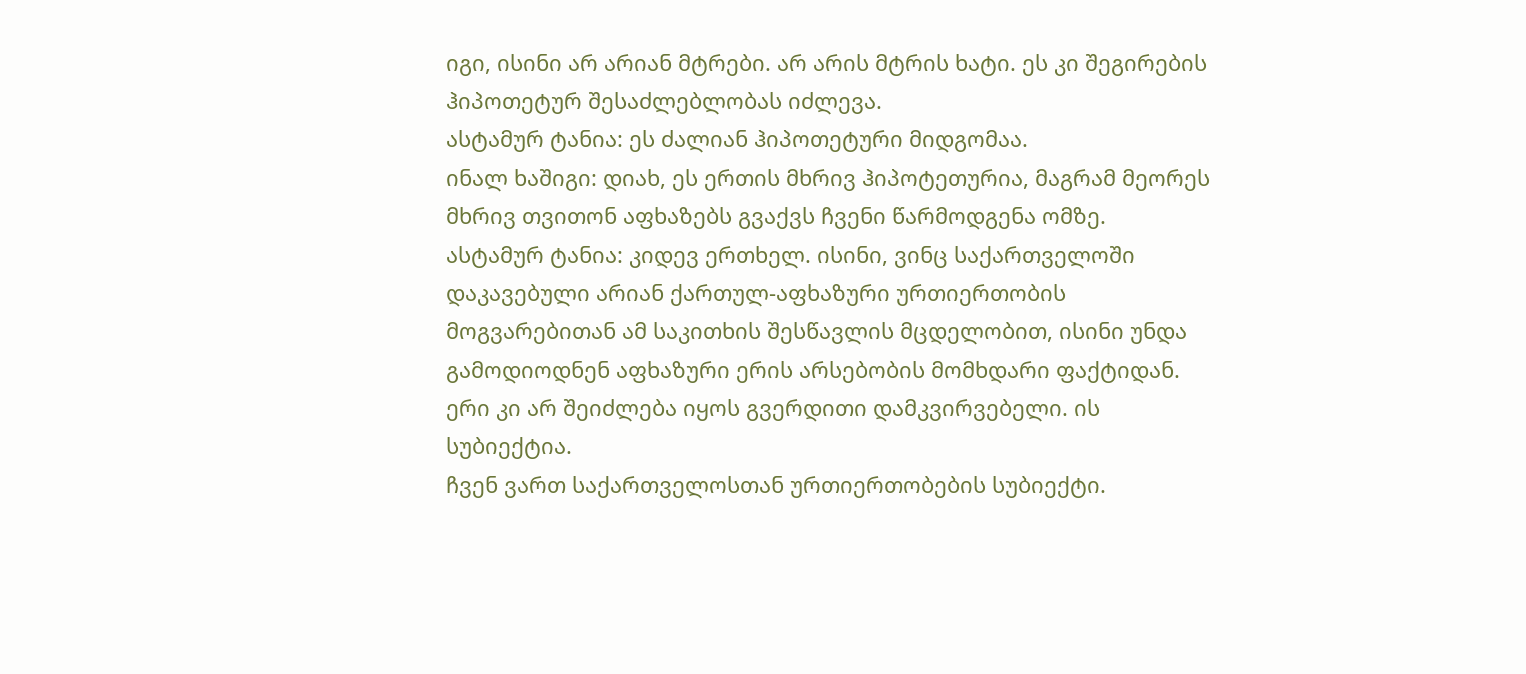იგი, ისინი არ არიან მტრები. არ არის მტრის ხატი. ეს კი შეგირების ჰიპოთეტურ შესაძლებლობას იძლევა.
ასტამურ ტანია: ეს ძალიან ჰიპოთეტური მიდგომაა.
ინალ ხაშიგი: დიახ, ეს ერთის მხრივ ჰიპოტეთურია, მაგრამ მეორეს მხრივ თვითონ აფხაზებს გვაქვს ჩვენი წარმოდგენა ომზე.
ასტამურ ტანია: კიდევ ერთხელ. ისინი, ვინც საქართველოში დაკავებული არიან ქართულ-აფხაზური ურთიერთობის მოგვარებითან ამ საკითხის შესწავლის მცდელობით, ისინი უნდა გამოდიოდნენ აფხაზური ერის არსებობის მომხდარი ფაქტიდან. ერი კი არ შეიძლება იყოს გვერდითი დამკვირვებელი. ის სუბიექტია.
ჩვენ ვართ საქართველოსთან ურთიერთობების სუბიექტი.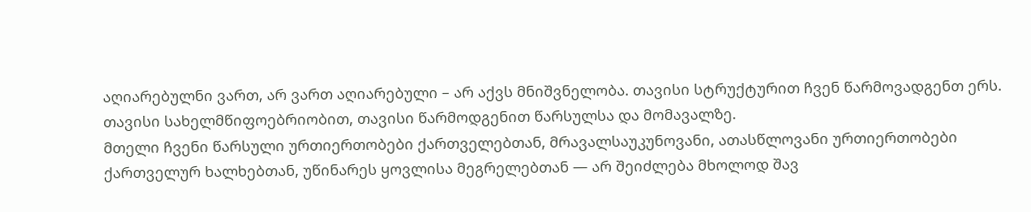აღიარებულნი ვართ, არ ვართ აღიარებული – არ აქვს მნიშვნელობა. თავისი სტრუქტურით ჩვენ წარმოვადგენთ ერს. თავისი სახელმწიფოებრიობით, თავისი წარმოდგენით წარსულსა და მომავალზე.
მთელი ჩვენი წარსული ურთიერთობები ქართველებთან, მრავალსაუკუნოვანი, ათასწლოვანი ურთიერთობები ქართველურ ხალხებთან, უწინარეს ყოვლისა მეგრელებთან — არ შეიძლება მხოლოდ შავ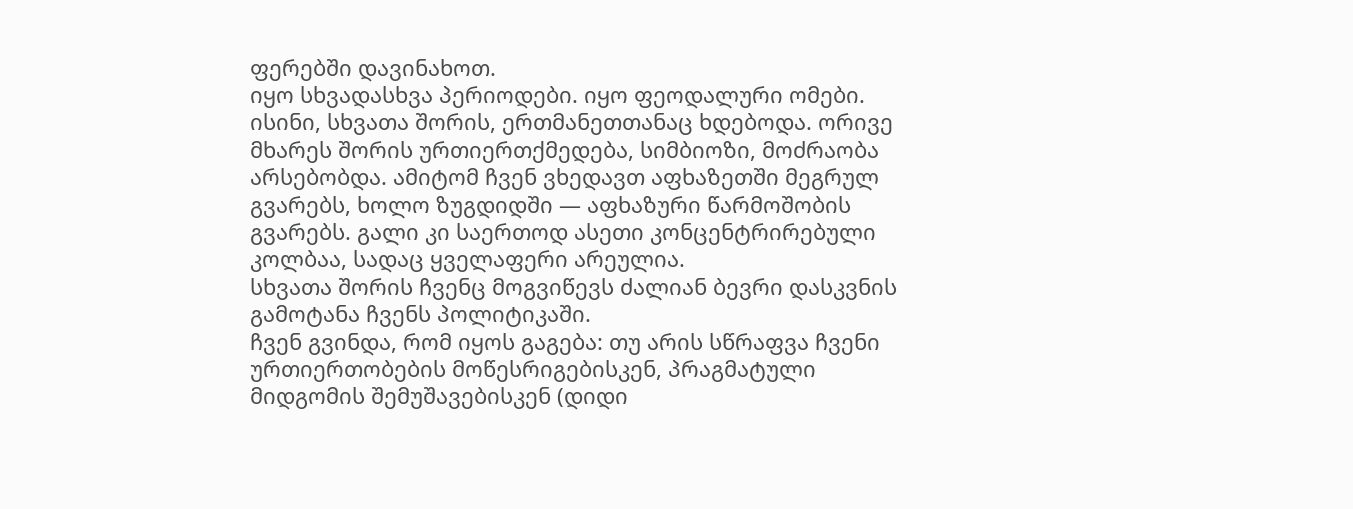ფერებში დავინახოთ.
იყო სხვადასხვა პერიოდები. იყო ფეოდალური ომები. ისინი, სხვათა შორის, ერთმანეთთანაც ხდებოდა. ორივე მხარეს შორის ურთიერთქმედება, სიმბიოზი, მოძრაობა არსებობდა. ამიტომ ჩვენ ვხედავთ აფხაზეთში მეგრულ გვარებს, ხოლო ზუგდიდში — აფხაზური წარმოშობის გვარებს. გალი კი საერთოდ ასეთი კონცენტრირებული კოლბაა, სადაც ყველაფერი არეულია.
სხვათა შორის ჩვენც მოგვიწევს ძალიან ბევრი დასკვნის გამოტანა ჩვენს პოლიტიკაში.
ჩვენ გვინდა, რომ იყოს გაგება: თუ არის სწრაფვა ჩვენი ურთიერთობების მოწესრიგებისკენ, პრაგმატული მიდგომის შემუშავებისკენ (დიდი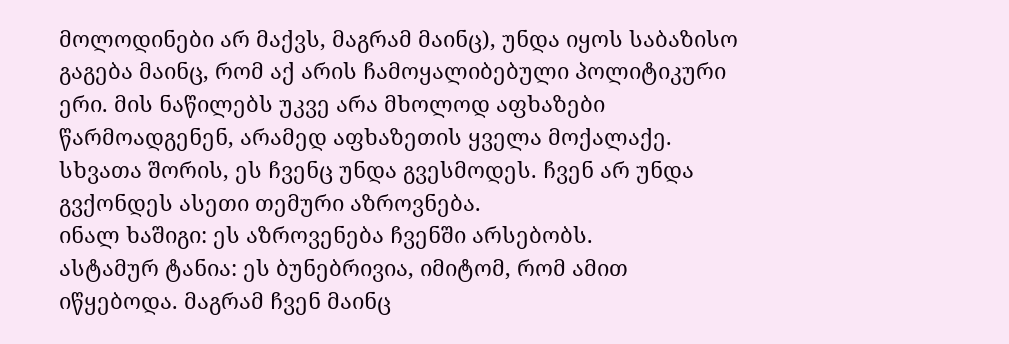მოლოდინები არ მაქვს, მაგრამ მაინც), უნდა იყოს საბაზისო გაგება მაინც, რომ აქ არის ჩამოყალიბებული პოლიტიკური ერი. მის ნაწილებს უკვე არა მხოლოდ აფხაზები წარმოადგენენ, არამედ აფხაზეთის ყველა მოქალაქე. სხვათა შორის, ეს ჩვენც უნდა გვესმოდეს. ჩვენ არ უნდა გვქონდეს ასეთი თემური აზროვნება.
ინალ ხაშიგი: ეს აზროვენება ჩვენში არსებობს.
ასტამურ ტანია: ეს ბუნებრივია, იმიტომ, რომ ამით იწყებოდა. მაგრამ ჩვენ მაინც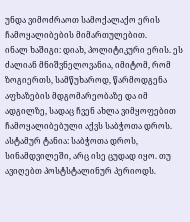უნდა ვიმოძრაოთ სამოქალაქო ერის ჩამოყალიბების მიმართულებით.
ინალ ხაშიგი: დიახ, პოლიტიკური ერის. ეს ძალიან მნიშვნელოვანია, იმიტომ, რომ ზოგიერთს, სამწუხაროდ, წარმოდგენა აფხაზების მდგომარეობაზე და იმ ადგილზე, სადაც ჩვენ ახლა ვიმყოფებით ჩამოყალიბებული აქვს საბჭოთა დროს.
ასტამურ ტანია: საბჭოთა დროს, სინამდვილეში, არც ისე ცუდად იყო. თუ ავიღებთ პოსტსტალინურ პერიოდს.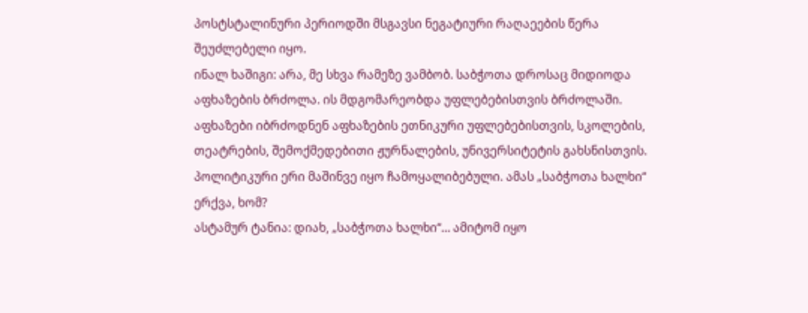პოსტსტალინური პერიოდში მსგავსი ნეგატიური რაღაეების წერა შეუძლებელი იყო.
ინალ ხაშიგი: არა, მე სხვა რამეზე ვამბობ. საბჭოთა დროსაც მიდიოდა აფხაზების ბრძოლა. ის მდგომარეობდა უფლებებისთვის ბრძოლაში. აფხაზები იბრძოდნენ აფხაზების ეთნიკური უფლებებისთვის, სკოლების, თეატრების, შემოქმედებითი ჟურნალების, უნივერსიტეტის გახსნისთვის. პოლიტიკური ერი მაშინვე იყო ჩამოყალიბებული. ამას „საბჭოთა ხალხი“ ერქვა, ხომ?
ასტამურ ტანია: დიახ, „საბჭოთა ხალხი“… ამიტომ იყო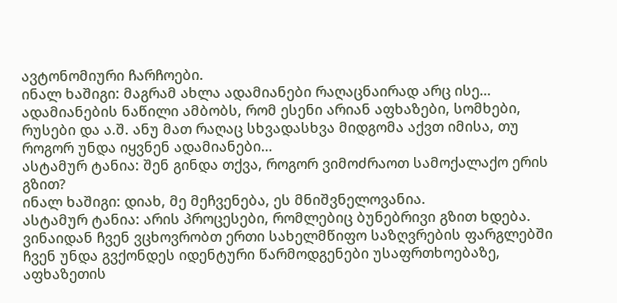ავტონომიური ჩარჩოები.
ინალ ხაშიგი: მაგრამ ახლა ადამიანები რაღაცნაირად არც ისე… ადამიანების ნაწილი ამბობს, რომ ესენი არიან აფხაზები, სომხები, რუსები და ა.შ. ანუ მათ რაღაც სხვადასხვა მიდგომა აქვთ იმისა, თუ როგორ უნდა იყვნენ ადამიანები…
ასტამურ ტანია: შენ გინდა თქვა, როგორ ვიმოძრაოთ სამოქალაქო ერის გზით?
ინალ ხაშიგი: დიახ, მე მეჩვენება, ეს მნიშვნელოვანია.
ასტამურ ტანია: არის პროცესები, რომლებიც ბუნებრივი გზით ხდება. ვინაიდან ჩვენ ვცხოვრობთ ერთი სახელმწიფო საზღვრების ფარგლებში ჩვენ უნდა გვქონდეს იდენტური წარმოდგენები უსაფრთხოებაზე, აფხაზეთის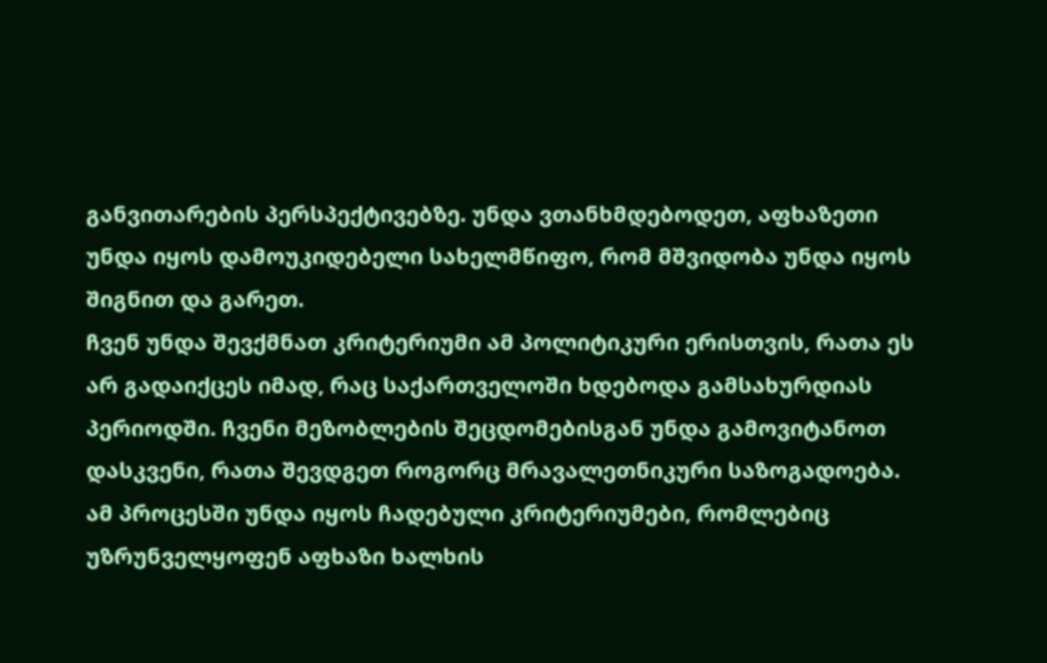განვითარების პერსპექტივებზე. უნდა ვთანხმდებოდეთ, აფხაზეთი უნდა იყოს დამოუკიდებელი სახელმწიფო, რომ მშვიდობა უნდა იყოს შიგნით და გარეთ.
ჩვენ უნდა შევქმნათ კრიტერიუმი ამ პოლიტიკური ერისთვის, რათა ეს არ გადაიქცეს იმად, რაც საქართველოში ხდებოდა გამსახურდიას პერიოდში. ჩვენი მეზობლების შეცდომებისგან უნდა გამოვიტანოთ დასკვენი, რათა შევდგეთ როგორც მრავალეთნიკური საზოგადოება.
ამ პროცესში უნდა იყოს ჩადებული კრიტერიუმები, რომლებიც უზრუნველყოფენ აფხაზი ხალხის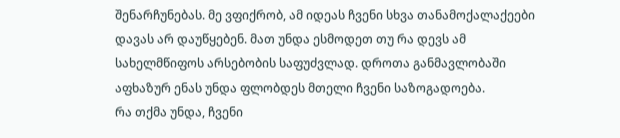შენარჩუნებას. მე ვფიქრობ, ამ იდეას ჩვენი სხვა თანამოქალაქეები დავას არ დაუწყებენ. მათ უნდა ესმოდეთ თუ რა დევს ამ სახელმწიფოს არსებობის საფუძვლად. დროთა განმავლობაში აფხაზურ ენას უნდა ფლობდეს მთელი ჩვენი საზოგადოება.
რა თქმა უნდა, ჩვენი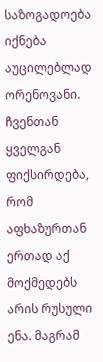საზოგადოება იქნება აუცილებლად ორენოვანი. ჩვენთან ყველგან ფიქსირდება, რომ აფხაზურთან ერთად აქ მოქმედებს არის რუსული ენა. მაგრამ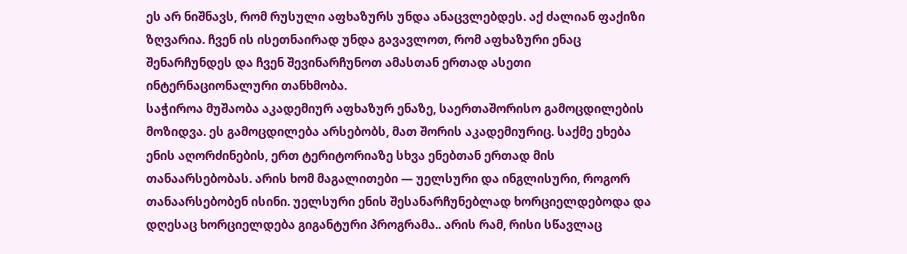ეს არ ნიშნავს, რომ რუსული აფხაზურს უნდა ანაცვლებდეს. აქ ძალიან ფაქიზი ზღვარია. ჩვენ ის ისეთნაირად უნდა გავავლოთ, რომ აფხაზური ენაც შენარჩუნდეს და ჩვენ შევინარჩუნოთ ამასთან ერთად ასეთი ინტერნაციონალური თანხმობა.
საჭიროა მუშაობა აკადემიურ აფხაზურ ენაზე, საერთაშორისო გამოცდილების მოზიდვა. ეს გამოცდილება არსებობს, მათ შორის აკადემიურიც. საქმე ეხება ენის აღორძინების, ერთ ტერიტორიაზე სხვა ენებთან ერთად მის თანაარსებობას. არის ხომ მაგალითები — უელსური და ინგლისური, როგორ თანაარსებობენ ისინი. უელსური ენის შესანარჩუნებლად ხორციელდებოდა და დღესაც ხორციელდება გიგანტური პროგრამა.. არის რამ, რისი სწავლაც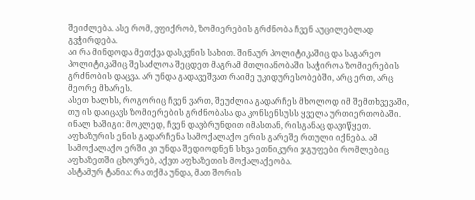შეიძლება. ასე რომ, ვფიქრობ, ზომიერების გრძნობა ჩვენ აუცილებლად გვჭირდება.
აი რა მინდოდა მეთქვა დასკვნის სახით. შინაურ პოლიტიკაშიც და საგარეო პოლიტიკაშიც შესაძლოა შეცდეთ მაგრამ მთლიანობაში საჭიროა ზომიერების გრძნობის დაცვა. არ უნდა გადავეშვათ რაიმე უკიდურესობებში, არც ერთ, არც მეორე მხარეს.
ასეთ ხალხს, როგორიც ჩვენ ვართ, შეუძლია გადარჩეს მხოლოდ იმ შემთხვევაში, თუ ის დაიცავს ზომიერების გრძნობასა და კონსენსუსს ყველა ურთიერთობაში.
ინალ ხაშიგი: მოკლედ, ჩვენ დავბრუნდით იმასთან, რისგანაც დავიწყეთ. აფხაზურის ენის გადარჩენა სამოქალაქო ერის გარეშე რთული იქნება. ამ სამოქალაქო ერში კი უნდა შედიოდნენ სხვა ეთნიკური ჯგუფები რომლებიც აფხაზეთში ცხოვრებ, აქვთ აფხაზეთის მოქალაქეობა.
ასტამურ ტანია: რა თქმა უნდა, მათ შორის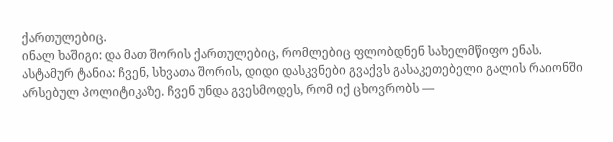ქართულებიც.
ინალ ხაშიგი: და მათ შორის ქართულებიც, რომლებიც ფლობდნენ სახელმწიფო ენას.
ასტამურ ტანია: ჩვენ, სხვათა შორის, დიდი დასკვნები გვაქვს გასაკეთებელი გალის რაიონში არსებულ პოლიტიკაზე. ჩვენ უნდა გვესმოდეს, რომ იქ ცხოვრობს —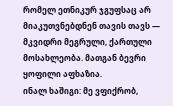რომელ ეთნიკურ ჯგუფსაც არ მიაკუთვნებდნენ თავის თავს — მკვიდრი მეგრული, ქართული მოსახლეობა. მათგან ბევრი ყოფილი აფხაზია.
ინალ ხაშიგი: მე ვფიქრობ,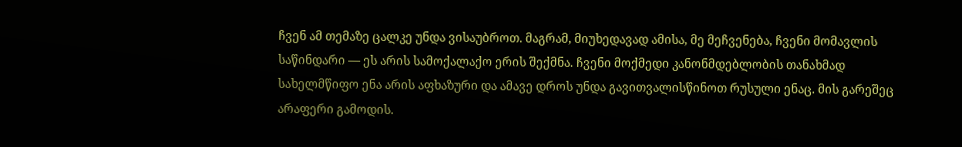ჩვენ ამ თემაზე ცალკე უნდა ვისაუბროთ. მაგრამ, მიუხედავად ამისა, მე მეჩვენება, ჩვენი მომავლის საწინდარი — ეს არის სამოქალაქო ერის შექმნა. ჩვენი მოქმედი კანონმდებლობის თანახმად სახელმწიფო ენა არის აფხაზური და ამავე დროს უნდა გავითვალისწინოთ რუსული ენაც. მის გარეშეც არაფერი გამოდის.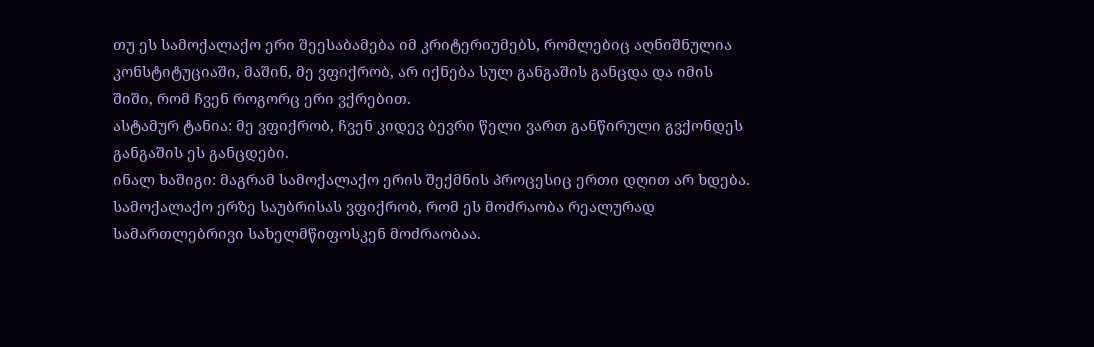თუ ეს სამოქალაქო ერი შეესაბამება იმ კრიტერიუმებს, რომლებიც აღნიშნულია კონსტიტუციაში, მაშინ, მე ვფიქრობ, არ იქნება სულ განგაშის განცდა და იმის შიში, რომ ჩვენ როგორც ერი ვქრებით.
ასტამურ ტანია: მე ვფიქრობ, ჩვენ კიდევ ბევრი წელი ვართ განწირული გვქონდეს განგაშის ეს განცდები.
ინალ ხაშიგი: მაგრამ სამოქალაქო ერის შექმნის პროცესიც ერთი დღით არ ხდება. სამოქალაქო ერზე საუბრისას ვფიქრობ, რომ ეს მოძრაობა რეალურად სამართლებრივი სახელმწიფოსკენ მოძრაობაა.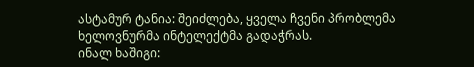ასტამურ ტანია: შეიძლება, ყველა ჩვენი პრობლემა ხელოვნურმა ინტელექტმა გადაჭრას.
ინალ ხაშიგი: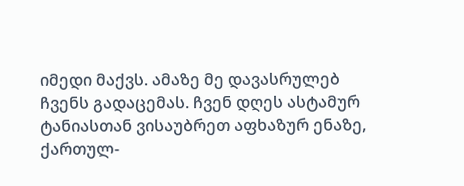იმედი მაქვს. ამაზე მე დავასრულებ ჩვენს გადაცემას. ჩვენ დღეს ასტამურ ტანიასთან ვისაუბრეთ აფხაზურ ენაზე, ქართულ-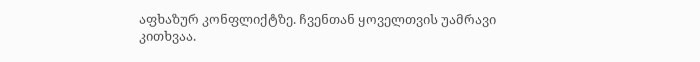აფხაზურ კონფლიქტზე. ჩვენთან ყოველთვის უამრავი კითხვაა.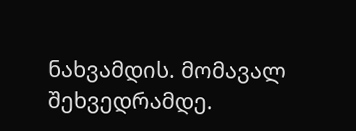ნახვამდის. მომავალ შეხვედრამდე.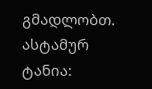გმადლობთ.
ასტამურ ტანია: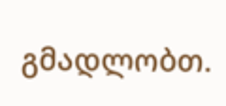გმადლობთ.